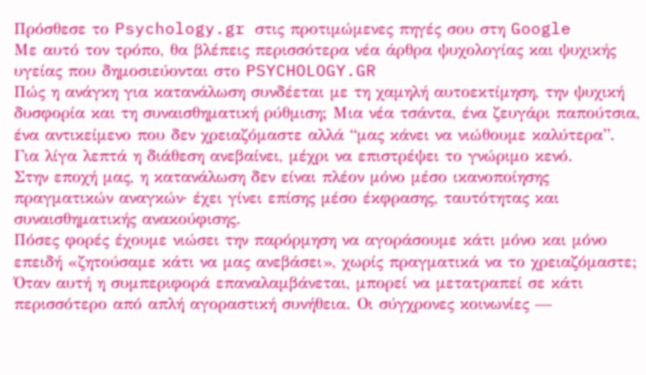Πρόσθεσε το Psychology.gr στις προτιμώμενες πηγές σου στη Google
Με αυτό τον τρόπο, θα βλέπεις περισσότερα νέα άρθρα ψυχολογίας και ψυχικής υγείας που δημοσιεύονται στο PSYCHOLOGY.GR
Πώς η ανάγκη για κατανάλωση συνδέεται με τη χαμηλή αυτοεκτίμηση, την ψυχική δυσφορία και τη συναισθηματική ρύθμιση; Μια νέα τσάντα, ένα ζευγάρι παπούτσια, ένα αντικείμενο που δεν χρειαζόμαστε αλλά “μας κάνει να νιώθουμε καλύτερα”. Για λίγα λεπτά η διάθεση ανεβαίνει, μέχρι να επιστρέψει το γνώριμο κενό.
Στην εποχή μας, η κατανάλωση δεν είναι πλέον μόνο μέσο ικανοποίησης πραγματικών αναγκών· έχει γίνει επίσης μέσο έκφρασης, ταυτότητας και συναισθηματικής ανακούφισης.
Πόσες φορές έχουμε νιώσει την παρόρμηση να αγοράσουμε κάτι μόνο και μόνο επειδή «ζητούσαμε κάτι να μας ανεβάσει», χωρίς πραγματικά να το χρειαζόμαστε;
Όταν αυτή η συμπεριφορά επαναλαμβάνεται, μπορεί να μετατραπεί σε κάτι περισσότερο από απλή αγοραστική συνήθεια. Οι σύγχρονες κοινωνίες —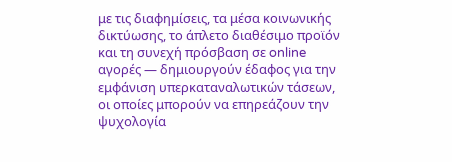με τις διαφημίσεις, τα μέσα κοινωνικής δικτύωσης, το άπλετο διαθέσιμο προϊόν και τη συνεχή πρόσβαση σε online αγορές — δημιουργούν έδαφος για την εμφάνιση υπερκαταναλωτικών τάσεων, οι οποίες μπορούν να επηρεάζουν την ψυχολογία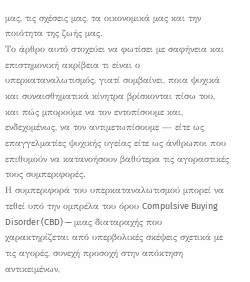μας, τις σχέσεις μας, τα οικονομικά μας και την ποιότητα της ζωής μας.
Το άρθρο αυτό στοχεύει να φωτίσει με σαφήνεια και επιστημονική ακρίβεια τι είναι ο υπερκαταναλωτισμός, γιατί συμβαίνει, ποια ψυχικά και συναισθηματικά κίνητρα βρίσκονται πίσω του, και πώς μπορούμε να τον εντοπίσουμε και, ενδεχομένως, να τον αντιμετωπίσουμε — είτε ως επαγγελματίες ψυχικής υγείας είτε ως άνθρωποι που επιθυμούν να κατανοήσουν βαθύτερα τις αγοραστικές τους συμπεριφορές.
Η συμπεριφορά του υπερκαταναλωτισμού μπορεί να τεθεί υπό την ομπρέλα του όρου Compulsive Buying Disorder (CBD) — μιας διαταραχής που χαρακτηρίζεται από υπερβολικές σκέψεις σχετικά με τις αγορές, συνεχή προσοχή στην απόκτηση αντικειμένων,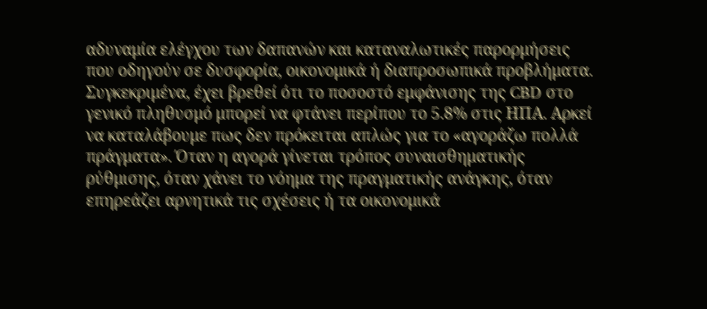αδυναμία ελέγχου των δαπανών και καταναλωτικές παρορμήσεις που οδηγούν σε δυσφορία, οικονομικά ή διαπροσωπικά προβλήματα.
Συγκεκριμένα, έχει βρεθεί ότι το ποσοστό εμφάνισης της CBD στο γενικό πληθυσμό μπορεί να φτάνει περίπου το 5.8% στις ΗΠΑ. Αρκεί να καταλάβουμε πως δεν πρόκειται απλώς για το «αγοράζω πολλά πράγματα». Όταν η αγορά γίνεται τρόπος συναισθηματικής ρύθμισης, όταν χάνει το νόημα της πραγματικής ανάγκης, όταν επηρεάζει αρνητικά τις σχέσεις ή τα οικονομικά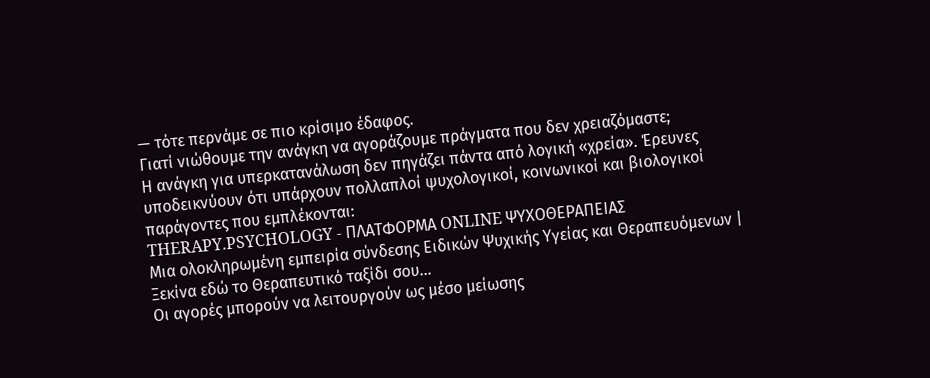— τότε περνάμε σε πιο κρίσιμο έδαφος.
Γιατί νιώθουμε την ανάγκη να αγοράζουμε πράγματα που δεν χρειαζόμαστε;
Η ανάγκη για υπερκατανάλωση δεν πηγάζει πάντα από λογική «χρεία». Έρευνες υποδεικνύουν ότι υπάρχουν πολλαπλοί ψυχολογικοί, κοινωνικοί και βιολογικοί παράγοντες που εμπλέκονται:
THERAPY.PSYCHOLOGY - ΠΛΑΤΦΟΡΜΑ ONLINE ΨΥΧΟΘΕΡΑΠΕΙΑΣ
Μια ολοκληρωμένη εμπειρία σύνδεσης Ειδικών Ψυχικής Υγείας και Θεραπευόμενων | Ξεκίνα εδώ το Θεραπευτικό ταξίδι σου...
Οι αγορές μπορούν να λειτουργούν ως μέσο μείωσης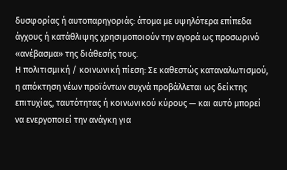δυσφορίας ή αυτοπαρηγοριάς: άτομα με υψηλότερα επίπεδα άγχους ή κατάθλιψης χρησιμοποιούν την αγορά ως προσωρινό «ανέβασμα» της διάθεσής τους.
Η πολιτισμική / κοινωνική πίεση: Σε καθεστώς καταναλωτισμού, η απόκτηση νέων προϊόντων συχνά προβάλλεται ως δείκτης επιτυχίας, ταυτότητας ή κοινωνικού κύρους — και αυτό μπορεί να ενεργοποιεί την ανάγκη για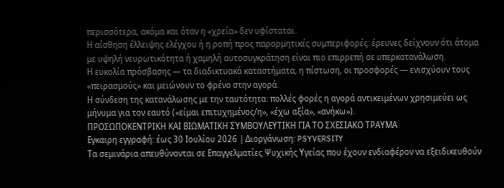περισσότερα, ακόμα και όταν η «χρεία» δεν υφίσταται.
Η αίσθηση έλλειψης ελέγχου ή η ροπή προς παρορμητικές συμπεριφορές: έρευνες δείχνουν ότι άτομα με υψηλή νευρωτικότητα ή χαμηλή αυτοσυγκράτηση είναι πιο επιρρεπή σε υπερκατανάλωση.
Η ευκολία πρόσβασης — τα διαδικτυακά καταστήματα, η πίστωση, οι προσφορές — ενισχύουν τους «πειρασμούς» και μειώνουν το φρένο στην αγορά.
Η σύνδεση της κατανάλωσης με την ταυτότητα: πολλές φορές η αγορά αντικειμένων χρησιμεύει ως μήνυμα για τον εαυτό («είμαι επιτυχημένος/η», «έχω αξία», «ανήκω»).
ΠΡΟΣΩΠΟΚΕΝΤΡΙΚΗ ΚΑΙ ΒΙΩΜΑΤΙΚΗ ΣΥΜΒΟΥΛΕΥΤΙΚΗ ΓΙΑ ΤΟ ΣΧΕΣΙΑΚΟ ΤΡΑΥΜΑ
Εγκαιρη εγγραφή: έως 30 Ιουλίου 2026 | Διοργάνωση: PSYVERSITY
Τα σεμινάρια απευθύνονται σε Επαγγελματίες Ψυχικής Υγείας που έχουν ενδιαφέρον να εξειδικευθούν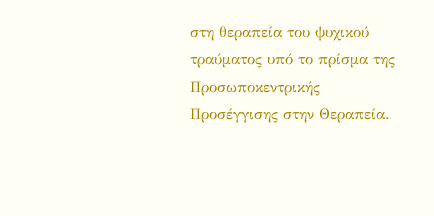στη θεραπεία του ψυχικού τραύματος υπό το πρίσμα της Προσωποκεντρικής Προσέγγισης στην Θεραπεία.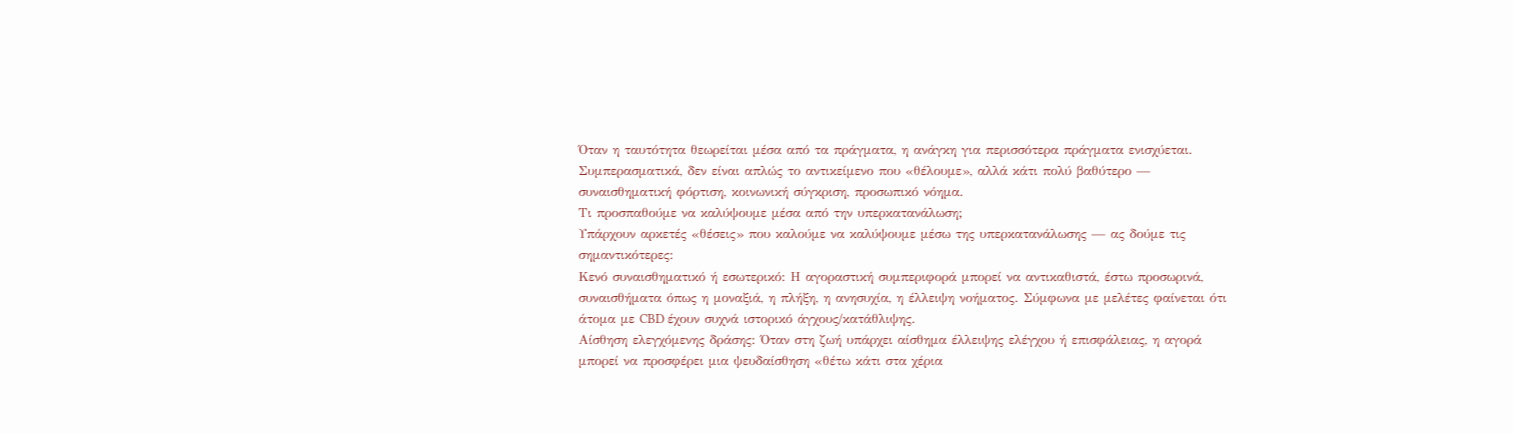Όταν η ταυτότητα θεωρείται μέσα από τα πράγματα, η ανάγκη για περισσότερα πράγματα ενισχύεται. Συμπερασματικά, δεν είναι απλώς το αντικείμενο που «θέλουμε», αλλά κάτι πολύ βαθύτερο — συναισθηματική φόρτιση, κοινωνική σύγκριση, προσωπικό νόημα.
Τι προσπαθούμε να καλύψουμε μέσα από την υπερκατανάλωση;
Υπάρχουν αρκετές «θέσεις» που καλούμε να καλύψουμε μέσω της υπερκατανάλωσης — ας δούμε τις σημαντικότερες:
Κενό συναισθηματικό ή εσωτερικό: Η αγοραστική συμπεριφορά μπορεί να αντικαθιστά, έστω προσωρινά, συναισθήματα όπως η μοναξιά, η πλήξη, η ανησυχία, η έλλειψη νοήματος. Σύμφωνα με μελέτες φαίνεται ότι άτομα με CBD έχουν συχνά ιστορικό άγχους/κατάθλιψης.
Αίσθηση ελεγχόμενης δράσης: Όταν στη ζωή υπάρχει αίσθημα έλλειψης ελέγχου ή επισφάλειας, η αγορά μπορεί να προσφέρει μια ψευδαίσθηση «θέτω κάτι στα χέρια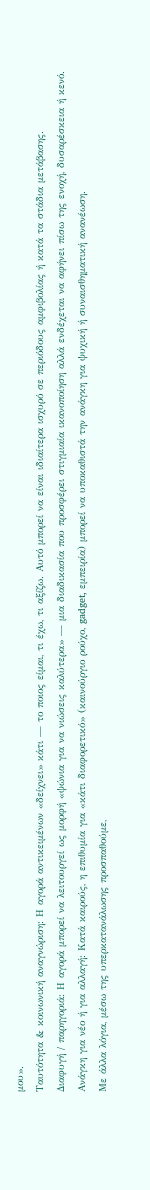μου».
Ταυτότητα & κοινωνική αναγνώριση: Η αγορά αντικειμένων «δείχνει» κάτι — το ποιος είμαι, τι έχω, τι αξίζω. Αυτό μπορεί να είναι ιδιαίτερα ισχυρό σε περιόδους αμφιβολίας ή κατά τα στάδια μετάβασης.
Διαφυγή / παρηγοριά: Η αγορά μπορεί να λειτουργεί ως μορφή «ψώνια για να νιώσεις καλύτερα» — μια διαδικασία που προσφέρει στιγμιαία ικανοποίηση αλλά ενδέχεται να αφήνει πίσω της ενοχή, δυσαρέσκεια ή κενό.
Ανάγκη για νέο ή για αλλαγή: Κατά καιρούς, η επιθυμία για «κάτι διαφορετικό» (καινούργιο ρούχο, gadget, εμπειρία) μπορεί να υποκαθιστά την ανάγκη για ψυχική ή συναισθηματική ανανέωση.
Με άλλα λόγια, μέσω της υπερκατανάλωσης προσπαθούμε,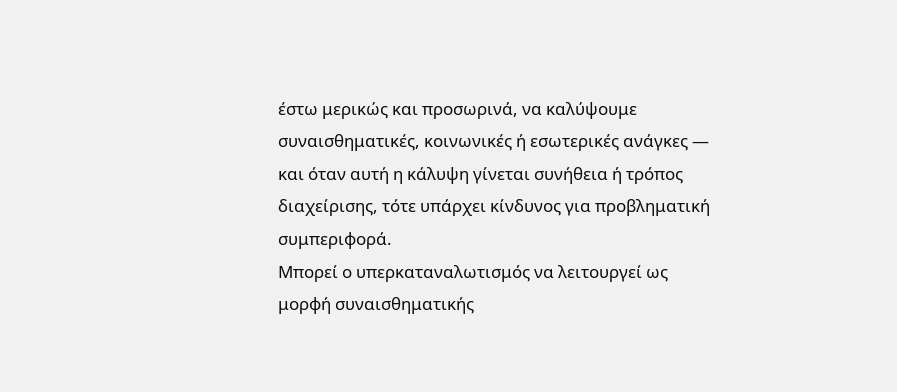έστω μερικώς και προσωρινά, να καλύψουμε συναισθηματικές, κοινωνικές ή εσωτερικές ανάγκες — και όταν αυτή η κάλυψη γίνεται συνήθεια ή τρόπος διαχείρισης, τότε υπάρχει κίνδυνος για προβληματική συμπεριφορά.
Μπορεί ο υπερκαταναλωτισμός να λειτουργεί ως μορφή συναισθηματικής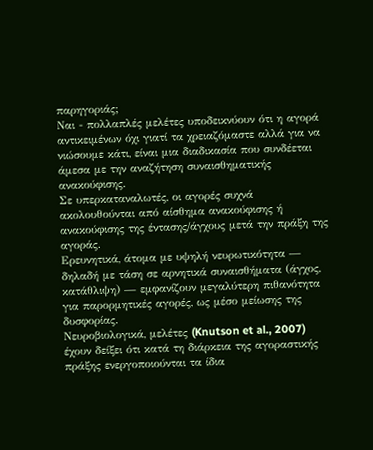παρηγοριάς;
Ναι - πολλαπλές μελέτες υποδεικνύουν ότι η αγορά αντικειμένων όχι γιατί τα χρειαζόμαστε αλλά για να νιώσουμε κάτι, είναι μια διαδικασία που συνδέεται άμεσα με την αναζήτηση συναισθηματικής ανακούφισης.
Σε υπερκαταναλωτές, οι αγορές συχνά ακολουθούνται από αίσθημα ανακούφισης ή ανακούφισης της έντασης/άγχους μετά την πράξη της αγοράς.
Ερευνητικά, άτομα με υψηλή νευρωτικότητα — δηλαδή με τάση σε αρνητικά συναισθήματα (άγχος, κατάθλιψη) — εμφανίζουν μεγαλύτερη πιθανότητα για παρορμητικές αγορές, ως μέσο μείωσης της δυσφορίας.
Νευροβιολογικά, μελέτες (Knutson et al., 2007) έχουν δείξει ότι κατά τη διάρκεια της αγοραστικής πράξης ενεργοποιούνται τα ίδια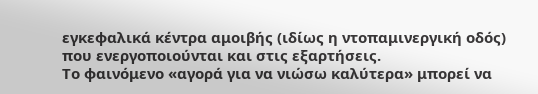εγκεφαλικά κέντρα αμοιβής (ιδίως η ντοπαμινεργική οδός) που ενεργοποιούνται και στις εξαρτήσεις.
Το φαινόμενο «αγορά για να νιώσω καλύτερα» μπορεί να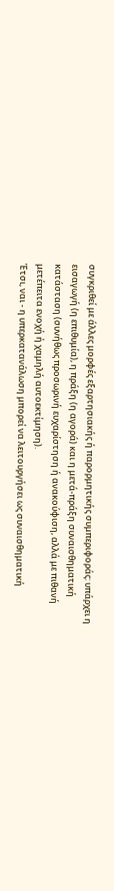συγκριθεί με άλλες μορφές εξαρτησιακής ή παρορμητικής συμπεριφοράς: υπάρχει η εισαγωγή (η επιθυμία), η πράξη (η αγορά) και η μετά-πράξη συναισθηματική κατάσταση (συνήθως προσωρινή ευχαρίστηση ή ανακούφιση, αλλά με πιθανή μετέπειτα ενοχή ή χαμηλή αυτοεκτίμηση).
Έτσι, ναι - η υπερκατανάλωση μπορεί να λειτουργήσει ως συναισθηματική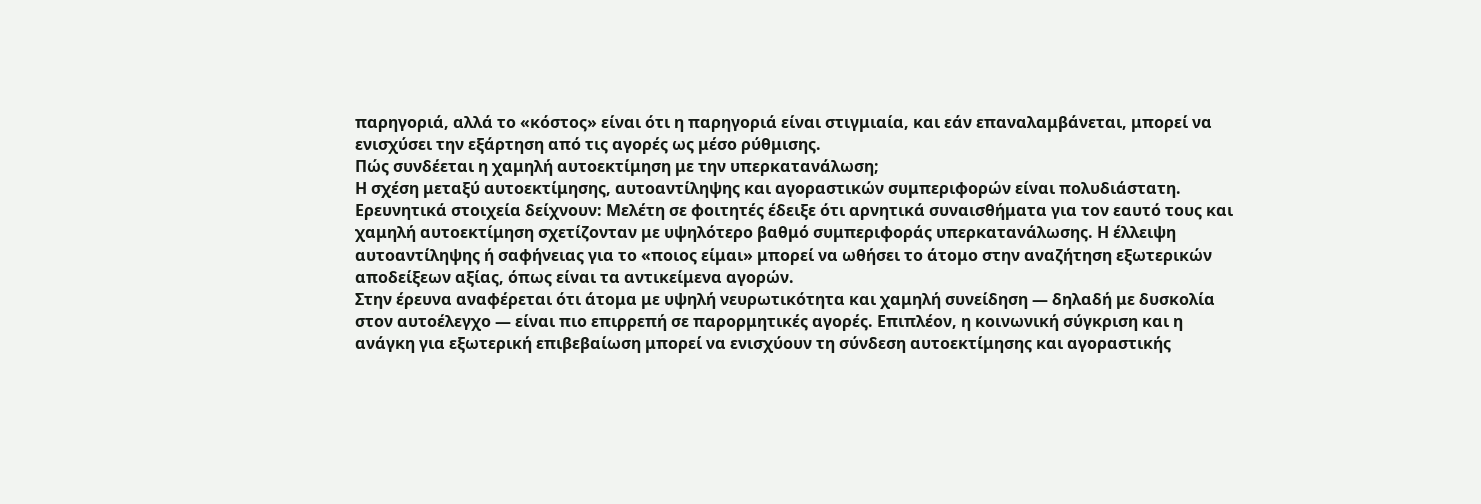παρηγοριά, αλλά το «κόστος» είναι ότι η παρηγοριά είναι στιγμιαία, και εάν επαναλαμβάνεται, μπορεί να ενισχύσει την εξάρτηση από τις αγορές ως μέσο ρύθμισης.
Πώς συνδέεται η χαμηλή αυτοεκτίμηση με την υπερκατανάλωση;
Η σχέση μεταξύ αυτοεκτίμησης, αυτοαντίληψης και αγοραστικών συμπεριφορών είναι πολυδιάστατη. Ερευνητικά στοιχεία δείχνουν: Μελέτη σε φοιτητές έδειξε ότι αρνητικά συναισθήματα για τον εαυτό τους και χαμηλή αυτοεκτίμηση σχετίζονταν με υψηλότερο βαθμό συμπεριφοράς υπερκατανάλωσης. Η έλλειψη αυτοαντίληψης ή σαφήνειας για το «ποιος είμαι» μπορεί να ωθήσει το άτομο στην αναζήτηση εξωτερικών αποδείξεων αξίας, όπως είναι τα αντικείμενα αγορών.
Στην έρευνα αναφέρεται ότι άτομα με υψηλή νευρωτικότητα και χαμηλή συνείδηση — δηλαδή με δυσκολία στον αυτοέλεγχο — είναι πιο επιρρεπή σε παρορμητικές αγορές. Επιπλέον, η κοινωνική σύγκριση και η ανάγκη για εξωτερική επιβεβαίωση μπορεί να ενισχύουν τη σύνδεση αυτοεκτίμησης και αγοραστικής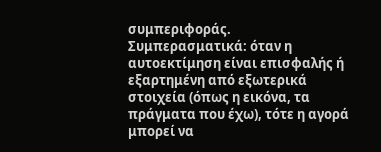συμπεριφοράς.
Συμπερασματικά: όταν η αυτοεκτίμηση είναι επισφαλής ή εξαρτημένη από εξωτερικά στοιχεία (όπως η εικόνα, τα πράγματα που έχω), τότε η αγορά μπορεί να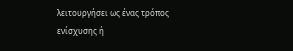λειτουργήσει ως ένας τρόπος ενίσχυσης ή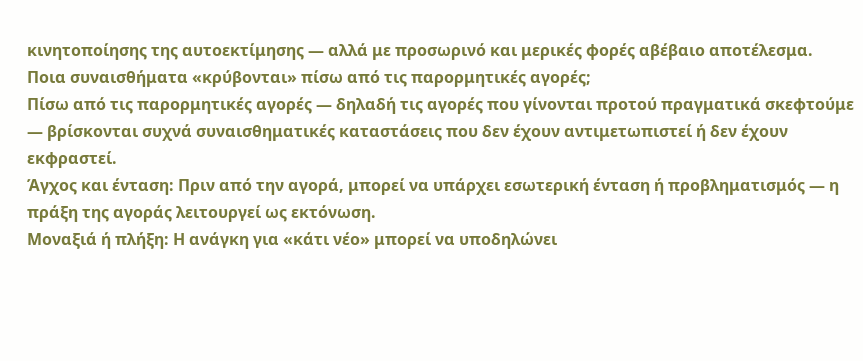κινητοποίησης της αυτοεκτίμησης — αλλά με προσωρινό και μερικές φορές αβέβαιο αποτέλεσμα.
Ποια συναισθήματα «κρύβονται» πίσω από τις παρορμητικές αγορές;
Πίσω από τις παρορμητικές αγορές — δηλαδή τις αγορές που γίνονται προτού πραγματικά σκεφτούμε — βρίσκονται συχνά συναισθηματικές καταστάσεις που δεν έχουν αντιμετωπιστεί ή δεν έχουν εκφραστεί.
Άγχος και ένταση: Πριν από την αγορά, μπορεί να υπάρχει εσωτερική ένταση ή προβληματισμός — η πράξη της αγοράς λειτουργεί ως εκτόνωση.
Μοναξιά ή πλήξη: Η ανάγκη για «κάτι νέο» μπορεί να υποδηλώνει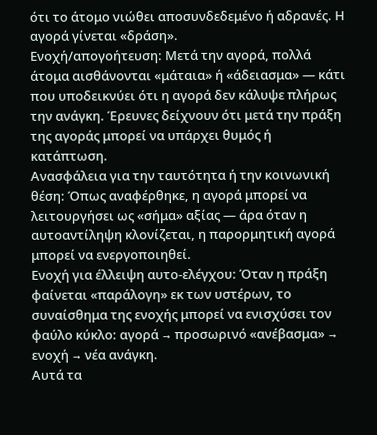ότι το άτομο νιώθει αποσυνδεδεμένο ή αδρανές. Η αγορά γίνεται «δράση».
Ενοχή/απογοήτευση: Μετά την αγορά, πολλά άτομα αισθάνονται «μάταια» ή «άδειασμα» — κάτι που υποδεικνύει ότι η αγορά δεν κάλυψε πλήρως την ανάγκη. Έρευνες δείχνουν ότι μετά την πράξη της αγοράς μπορεί να υπάρχει θυμός ή κατάπτωση.
Ανασφάλεια για την ταυτότητα ή την κοινωνική θέση: Όπως αναφέρθηκε, η αγορά μπορεί να λειτουργήσει ως «σήμα» αξίας — άρα όταν η αυτοαντίληψη κλονίζεται, η παρορμητική αγορά μπορεί να ενεργοποιηθεί.
Ενοχή για έλλειψη αυτο-ελέγχου: Όταν η πράξη φαίνεται «παράλογη» εκ των υστέρων, το συναίσθημα της ενοχής μπορεί να ενισχύσει τον φαύλο κύκλο: αγορά → προσωρινό «ανέβασμα» → ενοχή → νέα ανάγκη.
Αυτά τα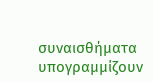συναισθήματα υπογραμμίζουν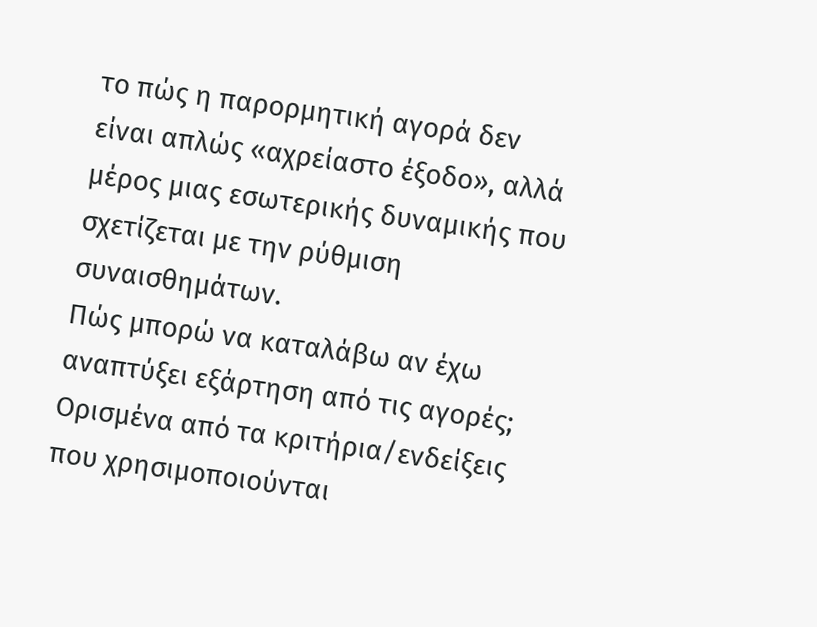το πώς η παρορμητική αγορά δεν είναι απλώς «αχρείαστο έξοδο», αλλά μέρος μιας εσωτερικής δυναμικής που σχετίζεται με την ρύθμιση συναισθημάτων.
Πώς μπορώ να καταλάβω αν έχω αναπτύξει εξάρτηση από τις αγορές;
Ορισμένα από τα κριτήρια/ενδείξεις που χρησιμοποιούνται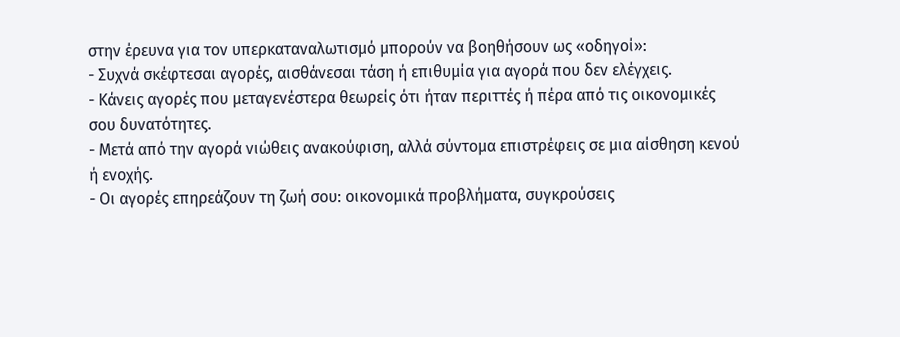στην έρευνα για τον υπερκαταναλωτισμό μπορούν να βοηθήσουν ως «οδηγοί»:
- Συχνά σκέφτεσαι αγορές, αισθάνεσαι τάση ή επιθυμία για αγορά που δεν ελέγχεις.
- Κάνεις αγορές που μεταγενέστερα θεωρείς ότι ήταν περιττές ή πέρα από τις οικονομικές σου δυνατότητες.
- Μετά από την αγορά νιώθεις ανακούφιση, αλλά σύντομα επιστρέφεις σε μια αίσθηση κενού ή ενοχής.
- Οι αγορές επηρεάζουν τη ζωή σου: οικονομικά προβλήματα, συγκρούσεις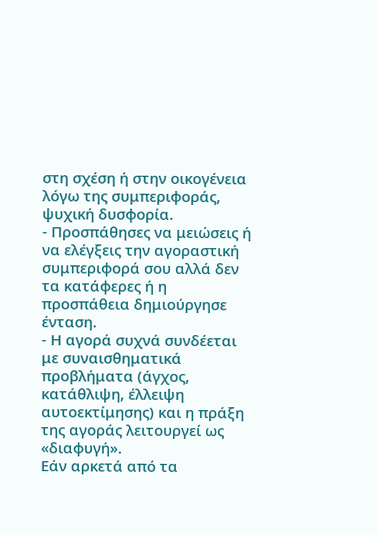στη σχέση ή στην οικογένεια λόγω της συμπεριφοράς, ψυχική δυσφορία.
- Προσπάθησες να μειώσεις ή να ελέγξεις την αγοραστική συμπεριφορά σου αλλά δεν τα κατάφερες ή η προσπάθεια δημιούργησε ένταση.
- Η αγορά συχνά συνδέεται με συναισθηματικά προβλήματα (άγχος, κατάθλιψη, έλλειψη αυτοεκτίμησης) και η πράξη της αγοράς λειτουργεί ως «διαφυγή».
Εάν αρκετά από τα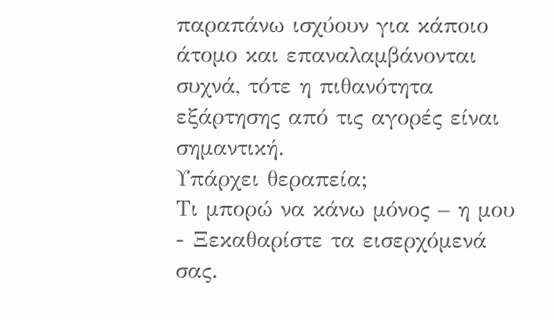παραπάνω ισχύουν για κάποιο άτομο και επαναλαμβάνονται συχνά, τότε η πιθανότητα εξάρτησης από τις αγορές είναι σημαντική.
Υπάρχει θεραπεία;
Τι μπορώ να κάνω μόνος – η μου
- Ξεκαθαρίστε τα εισερχόμενά σας.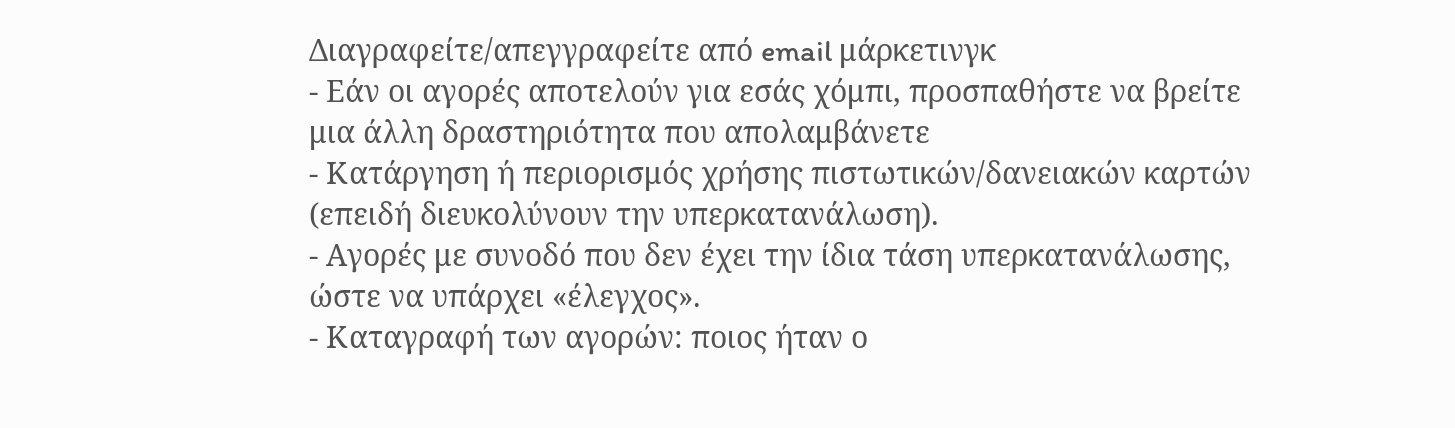Διαγραφείτε/απεγγραφείτε από email μάρκετινγκ
- Εάν οι αγορές αποτελούν για εσάς χόμπι, προσπαθήστε να βρείτε μια άλλη δραστηριότητα που απολαμβάνετε
- Κατάργηση ή περιορισμός χρήσης πιστωτικών/δανειακών καρτών (επειδή διευκολύνουν την υπερκατανάλωση).
- Αγορές με συνοδό που δεν έχει την ίδια τάση υπερκατανάλωσης, ώστε να υπάρχει «έλεγχος».
- Καταγραφή των αγορών: ποιος ήταν ο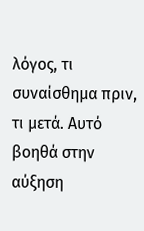λόγος, τι συναίσθημα πριν, τι μετά. Αυτό βοηθά στην αύξηση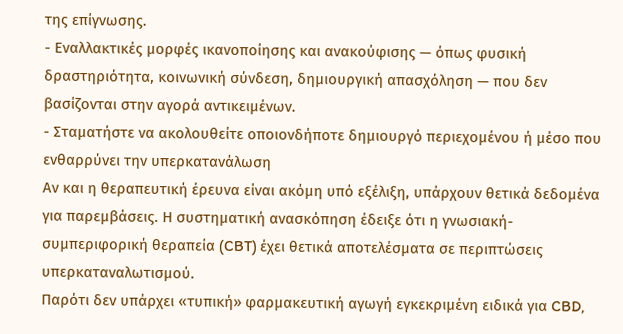της επίγνωσης.
- Εναλλακτικές μορφές ικανοποίησης και ανακούφισης — όπως φυσική δραστηριότητα, κοινωνική σύνδεση, δημιουργική απασχόληση — που δεν βασίζονται στην αγορά αντικειμένων.
- Σταματήστε να ακολουθείτε οποιονδήποτε δημιουργό περιεχομένου ή μέσο που ενθαρρύνει την υπερκατανάλωση
Αν και η θεραπευτική έρευνα είναι ακόμη υπό εξέλιξη, υπάρχουν θετικά δεδομένα για παρεμβάσεις. Η συστηματική ανασκόπηση έδειξε ότι η γνωσιακή-συμπεριφορική θεραπεία (CBT) έχει θετικά αποτελέσματα σε περιπτώσεις υπερκαταναλωτισμού.
Παρότι δεν υπάρχει «τυπική» φαρμακευτική αγωγή εγκεκριμένη ειδικά για CBD,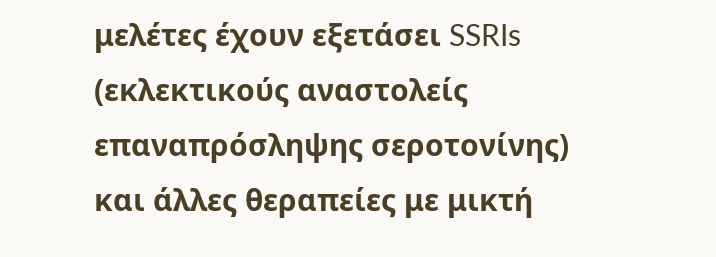μελέτες έχουν εξετάσει SSRIs (εκλεκτικούς αναστολείς επαναπρόσληψης σεροτονίνης) και άλλες θεραπείες με μικτή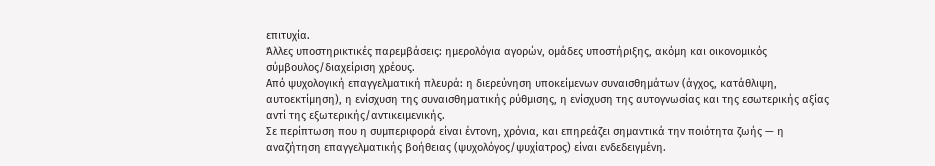επιτυχία.
Άλλες υποστηρικτικές παρεμβάσεις: ημερολόγια αγορών, ομάδες υποστήριξης, ακόμη και οικονομικός σύμβουλος/διαχείριση χρέους.
Από ψυχολογική επαγγελματική πλευρά: η διερεύνηση υποκείμενων συναισθημάτων (άγχος, κατάθλιψη, αυτοεκτίμηση), η ενίσχυση της συναισθηματικής ρύθμισης, η ενίσχυση της αυτογνωσίας και της εσωτερικής αξίας αντί της εξωτερικής/αντικειμενικής.
Σε περίπτωση που η συμπεριφορά είναι έντονη, χρόνια, και επηρεάζει σημαντικά την ποιότητα ζωής — η αναζήτηση επαγγελματικής βοήθειας (ψυχολόγος/ψυχίατρος) είναι ενδεδειγμένη.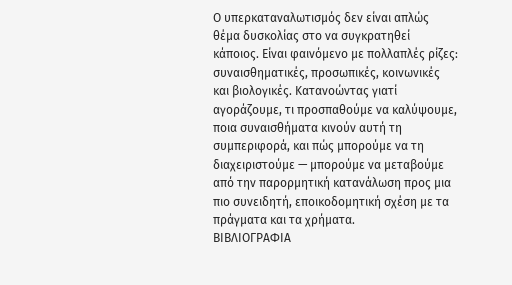Ο υπερκαταναλωτισμός δεν είναι απλώς θέμα δυσκολίας στο να συγκρατηθεί κάποιος. Είναι φαινόμενο με πολλαπλές ρίζες: συναισθηματικές, προσωπικές, κοινωνικές και βιολογικές. Κατανοώντας γιατί αγοράζουμε, τι προσπαθούμε να καλύψουμε, ποια συναισθήματα κινούν αυτή τη συμπεριφορά, και πώς μπορούμε να τη διαχειριστούμε — μπορούμε να μεταβούμε από την παρορμητική κατανάλωση προς μια πιο συνειδητή, εποικοδομητική σχέση με τα πράγματα και τα χρήματα.
ΒΙΒΛΙΟΓΡΑΦΙΑ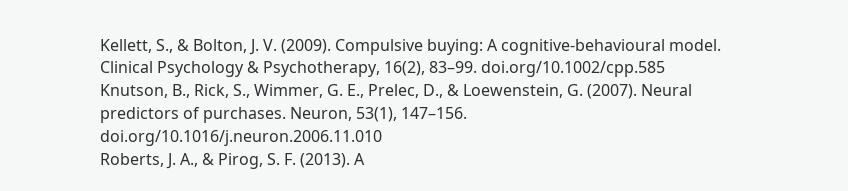Kellett, S., & Bolton, J. V. (2009). Compulsive buying: A cognitive-behavioural model. Clinical Psychology & Psychotherapy, 16(2), 83–99. doi.org/10.1002/cpp.585
Knutson, B., Rick, S., Wimmer, G. E., Prelec, D., & Loewenstein, G. (2007). Neural predictors of purchases. Neuron, 53(1), 147–156. doi.org/10.1016/j.neuron.2006.11.010
Roberts, J. A., & Pirog, S. F. (2013). A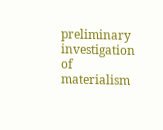preliminary investigation of materialism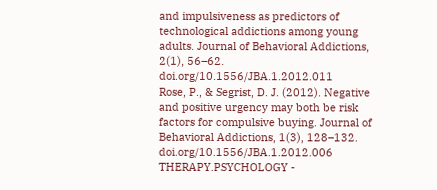and impulsiveness as predictors of technological addictions among young adults. Journal of Behavioral Addictions, 2(1), 56–62. doi.org/10.1556/JBA.1.2012.011
Rose, P., & Segrist, D. J. (2012). Negative and positive urgency may both be risk factors for compulsive buying. Journal of Behavioral Addictions, 1(3), 128–132. doi.org/10.1556/JBA.1.2012.006
THERAPY.PSYCHOLOGY -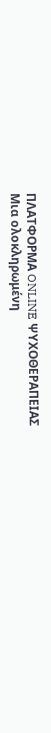ΠΛΑΤΦΟΡΜΑ ONLINE ΨΥΧΟΘΕΡΑΠΕΙΑΣ
Μια ολοκληρωμένη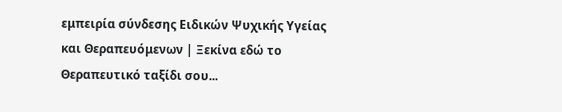εμπειρία σύνδεσης Ειδικών Ψυχικής Υγείας και Θεραπευόμενων | Ξεκίνα εδώ το Θεραπευτικό ταξίδι σου...